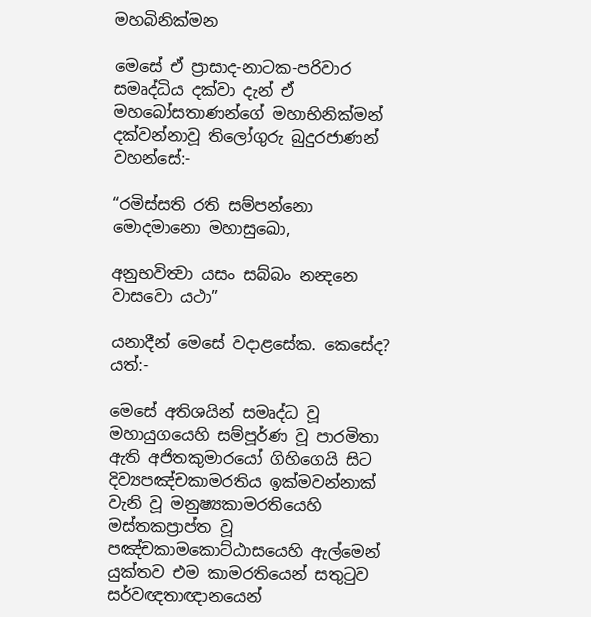මහබිනික්මන

මෙසේ ඒ ප්‍රාසාද-නාටක-පරිවාර සමෘද්ධිය දක්වා දැන් ඒ මහබෝසතාණන්ගේ මහාභිනික්මන් දක්වන්නාවූ තිලෝගුරු බුදුරජාණන් වහන්සේ:-

“රමිස්සති රති සම්පන්නො මොදමානො මහාසුඛො,

අනුභවිත්‍වා යසං සබ්බං නන්‍දනෙ වාසවො යථා”

යනාදීන් මෙසේ වදාළසේක. කෙසේද? යත්:-

මෙසේ අතිශයින් සමෘද්ධ වූ මහායුගයෙහි සම්පූර්ණ වූ පාරමිතා ඇති අජිතකුමාරයෝ ගිහිගෙයි සිට දිව්‍යපඤ්චකාමරතිය ඉක්මවන්නාක් වැනි වූ මනුෂ්‍යකාමරතියෙහි මස්තකප්‍රාප්ත වූ පඤ්චකාමකොට්ඨාසයෙහි ඇල්මෙන් යුක්තව එම කාමරතියෙන් සතුටුව සර්වඥතාඥානයෙන්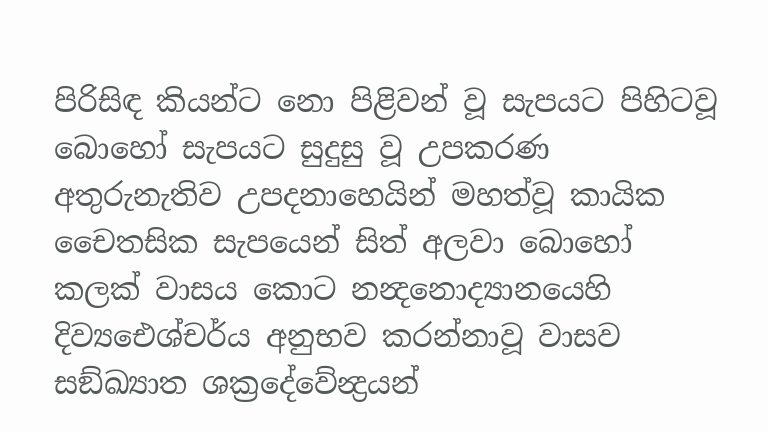පිරිසිඳ කියන්ට නො පිළිවන් වූ සැපයට පිහිටවූ බොහෝ සැපයට සුදුසු වූ උපකරණ අතුරුනැතිව උපදනාහෙයින් මහත්වූ කායික චෛතසික සැපයෙන් සිත් අලවා බොහෝ කලක් වාසය කොට නන්‍දනොද්‍යානයෙහි දිව්‍යඓශ්චර්ය අනුභව කරන්නාවූ වාසව සඞ්ඛ්‍යාත ශක්‍රදේවේන්‍ද්‍රයන්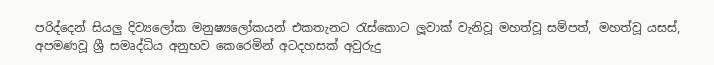පරිද්දෙන් සියලු දිව්‍යලෝක මනුෂ්‍යලෝකයන් එකතැනට රැස්කොට ලූවාක් වැනිවූ මහත්වූ සම්පත්, මහත්වූ යසස්, අපමණවූ ශ්‍රී සමෘද්ධිය අනුභව කෙරෙමින් අටදහසක් අවුරුදු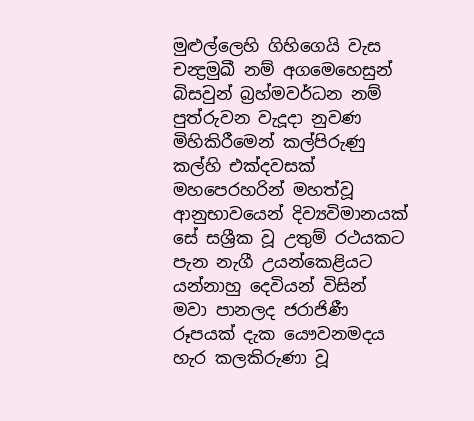මුළුල්ලෙහි ගිහිගෙයි වැස චන්‍ද්‍රමුඛී නම් අගමෙහෙසුන් බිසවුන් බ්‍රහ්මවර්ධන නම් පුත්රුවන වැදූදා නුවණ මිහිකිරීමෙන් කල්පිරුණු කල්හි එක්දවසක් මහපෙරහරින් මහත්වූ ආනුභාවයෙන් දිව්‍යවිමානයක් සේ සශ්‍රීක වූ උතුම් රථයකට පැන නැගී උයන්කෙළියට යන්නාහු දෙවියන් විසින් මවා පානලද ජරාජිණී රූපයක් දැක යෞවනමදය හැර කලකිරුණා වූ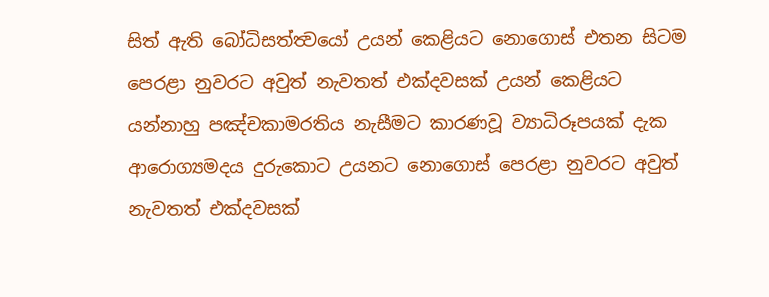සිත් ඇති බෝධිසත්ත්‍වයෝ උයන් කෙළියට නොගොස් එතන සිටම පෙරළා නුවරට අවුත් නැවතත් එක්දවසක් උයන් කෙළියට යන්නාහු පඤ්චකාමරතිය නැසීමට කාරණවූ ව්‍යාධිරූපයක් දැක ආරොග්‍යමදය දුරුකොට උයනට නොගොස් පෙරළා නුවරට අවුත් නැවතත් එක්දවසක්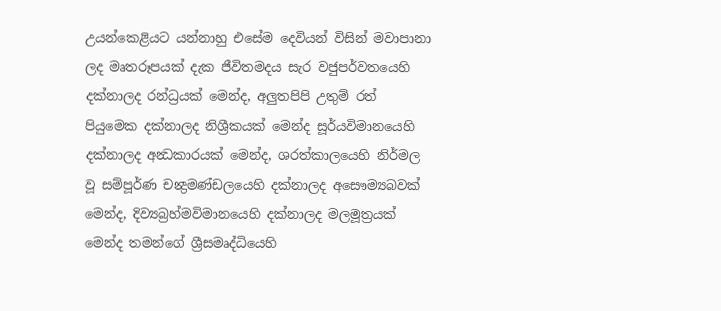උයන්කෙළියට යන්නාහු එසේම දෙවියන් විසින් මවාපානා ලද මෘතරූපයක් දැක ජීවිතමදය සැර වජුපර්වතයෙහි දක්නාලද රන්ධ්‍රයක් මෙන්ද, අලුතපිපි උතුම් රත් පියුමෙක දක්නාලද නිශ්‍රීකයක් මෙන්ද සූර්යවිමානයෙහි දක්නාලද අන්‍ධකාරයක් මෙන්ද, ශරත්කාලයෙහි නිර්මල වූ සම්පූර්ණ චන්‍ද්‍රමණ්ඩලයෙහි දක්නාලද අසෞම්‍යබවක් මෙන්ද, දිව්‍යබ්‍රහ්මවිමානයෙහි දක්නාලද මලමූත්‍රයක් මෙන්ද තමන්ගේ ශ්‍රීසමෘද්ධියෙහි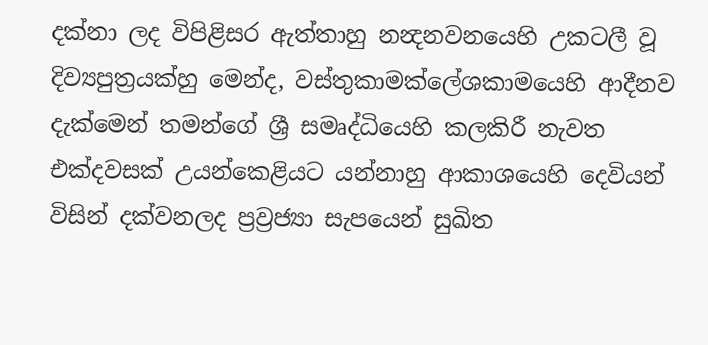දක්නා ලද විපිළිසර ඇත්තාහු නන්‍දනවනයෙහි උකටලී වූ දිව්‍යපුත්‍රයක්හු මෙන්ද, වස්තුකාමක්ලේශකාමයෙහි ආදීනව දැක්මෙන් තමන්ගේ ශ්‍රී සමෘද්ධියෙහි කලකිරී නැවත එක්දවසක් උයන්කෙළියට යන්නාහු ආකාශයෙහි දෙවියන් විසින් දක්වනලද ප්‍රව්‍රජ්‍යා සැපයෙන් සුඛිත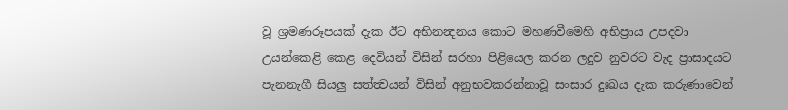වූ ශ්‍රමණරූපයක් දැක ඊට අභිනන්‍දනය කොට මහණවීමෙහි අභිප්‍රාය උපදවා උයන්කෙළි කෙළ දෙවියන් විසින් සරහා පිළියෙල කරන ලදුව නුවරට වැද ප්‍රාසාදයට පැනනැගී සියලු සත්ත්‍වයන් විසින් අනුභවකරන්නාවූ සංසාර දුඃඛය දැක කරුණාවෙන්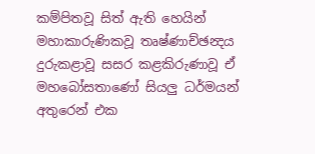කම්පිතවූ සිත් ඇති හෙයින් මහාකාරුණිකවූ තෘෂ්ණාච්ඡන්‍දය දුරුකළාවූ සසර කළකිරුණාවූ ඒ මහබෝසතාණෝ සියලු ධර්මයන් අතුරෙන් එක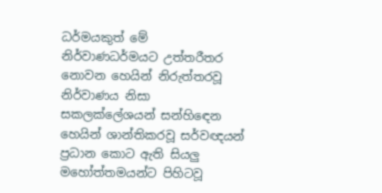ධර්මයකුත් මේ නිර්වාණධර්මයට උත්තරීතර නොවන හෙයින් නිරුත්තරවූ නිර්වාණය නිසා සකලක්ලේශයන් සන්හිඳෙන හෙයින් ශාන්තිකරවූ සර්වඥයන් ප්‍රධාන කොට ඇති සියලු මහෝත්තමයන්ට පිහිටවූ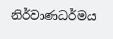නිර්වාණධර්මය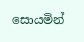සොයමින්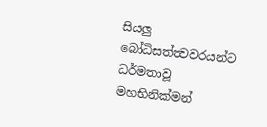සියලු බෝධිසත්ත්‍වවරයන්ට ධර්මතාවූ මහභිනික්මන්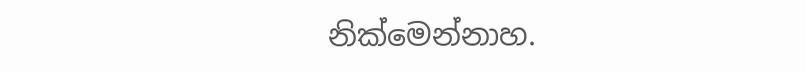නික්මෙන්නාහ.